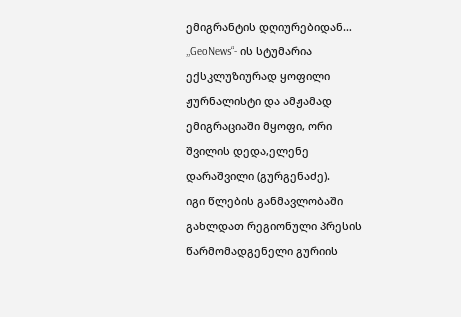ემიგრანტის დღიურებიდან…
,,GeoNews“- ის სტუმარია ექსკლუზიურად ყოფილი ჟურნალისტი და ამჟამად ემიგრაციაში მყოფი, ორი შვილის დედა,ელენე დარაშვილი (გურგენაძე).
იგი წლების განმავლობაში გახლდათ რეგიონული პრესის წარმომადგენელი გურიის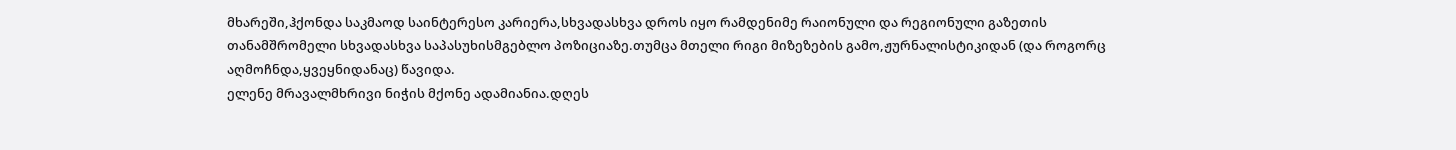მხარეში,ჰქონდა საკმაოდ საინტერესო კარიერა,სხვადასხვა დროს იყო რამდენიმე რაიონული და რეგიონული გაზეთის თანამშრომელი სხვადასხვა საპასუხისმგებლო პოზიციაზე.თუმცა მთელი რიგი მიზეზების გამო,ჟურნალისტიკიდან (და როგორც აღმოჩნდა,ყვეყნიდანაც) წავიდა.
ელენე მრავალმხრივი ნიჭის მქონე ადამიანია.დღეს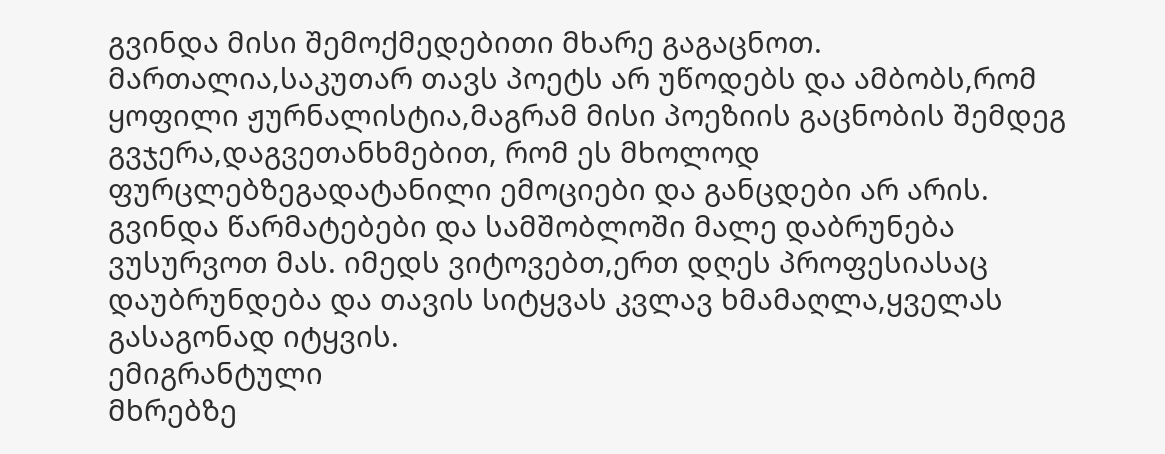გვინდა მისი შემოქმედებითი მხარე გაგაცნოთ. მართალია,საკუთარ თავს პოეტს არ უწოდებს და ამბობს,რომ ყოფილი ჟურნალისტია,მაგრამ მისი პოეზიის გაცნობის შემდეგ გვჯერა,დაგვეთანხმებით, რომ ეს მხოლოდ ფურცლებზეგადატანილი ემოციები და განცდები არ არის. გვინდა წარმატებები და სამშობლოში მალე დაბრუნება ვუსურვოთ მას. იმედს ვიტოვებთ,ერთ დღეს პროფესიასაც დაუბრუნდება და თავის სიტყვას კვლავ ხმამაღლა,ყველას გასაგონად იტყვის.
ემიგრანტული
მხრებზე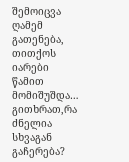შემოიცვა ღამემ გათენება,
თითქოს იარები წამით მომიშუშდა…
გითხრათ,რა ძნელია სხვაგან გაჩერება?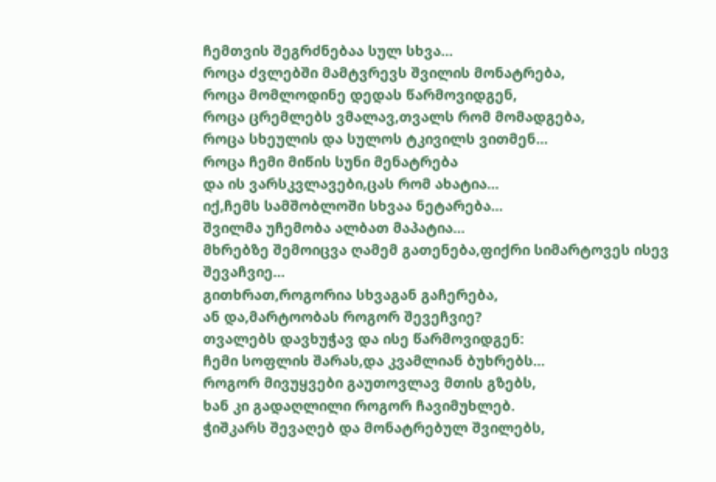ჩემთვის შეგრძნებაა სულ სხვა…
როცა ძვლებში მამტვრევს შვილის მონატრება,
როცა მომლოდინე დედას წარმოვიდგენ,
როცა ცრემლებს ვმალავ,თვალს რომ მომადგება,
როცა სხეულის და სულოს ტკივილს ვითმენ…
როცა ჩემი მიწის სუნი მენატრება
და ის ვარსკვლავები,ცას რომ ახატია…
იქ,ჩემს სამშობლოში სხვაა ნეტარება…
შვილმა უჩემობა ალბათ მაპატია…
მხრებზე შემოიცვა ღამემ გათენება,ფიქრი სიმარტოვეს ისევ შევაჩვიე…
გითხრათ,როგორია სხვაგან გაჩერება,
ან და,მარტოობას როგორ შევეჩვიე?
თვალებს დავხუჭავ და ისე წარმოვიდგენ:
ჩემი სოფლის შარას,და კვამლიან ბუხრებს…
როგორ მივუყვები გაუთოვლავ მთის გზებს,
ხან კი გადაღლილი როგორ ჩავიმუხლებ.
ჭიშკარს შევაღებ და მონატრებულ შვილებს,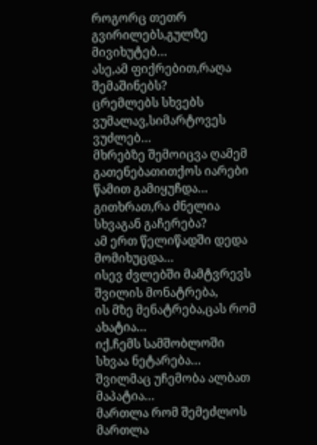როგორც თეთრ გვირილებს,გულზე მივიხუტებ…
ასე,ამ ფიქრებით,რაღა შემაშინებს?
ცრემლებს სხვებს ვუმალავ,სიმარტოვეს ვუძლებ…
მხრებზე შემოიცვა ღამემ გათენებათითქოს იარები წამით გამიყუჩდა…
გითხრათ,რა ძნელია სხვაგან გაჩერება?
ამ ერთ წელიწადში დედა მომიხუცდა…
ისევ ძვლებში მამტვრევს შვილის მონატრება,
ის მზე მენატრება,ცას რომ ახატია…
იქ,ჩემს სამშობლოში სხვაა ნეტარება…
შვილმაც უჩემობა ალბათ მაპატია…
მართლა რომ შემეძლოს
მართლა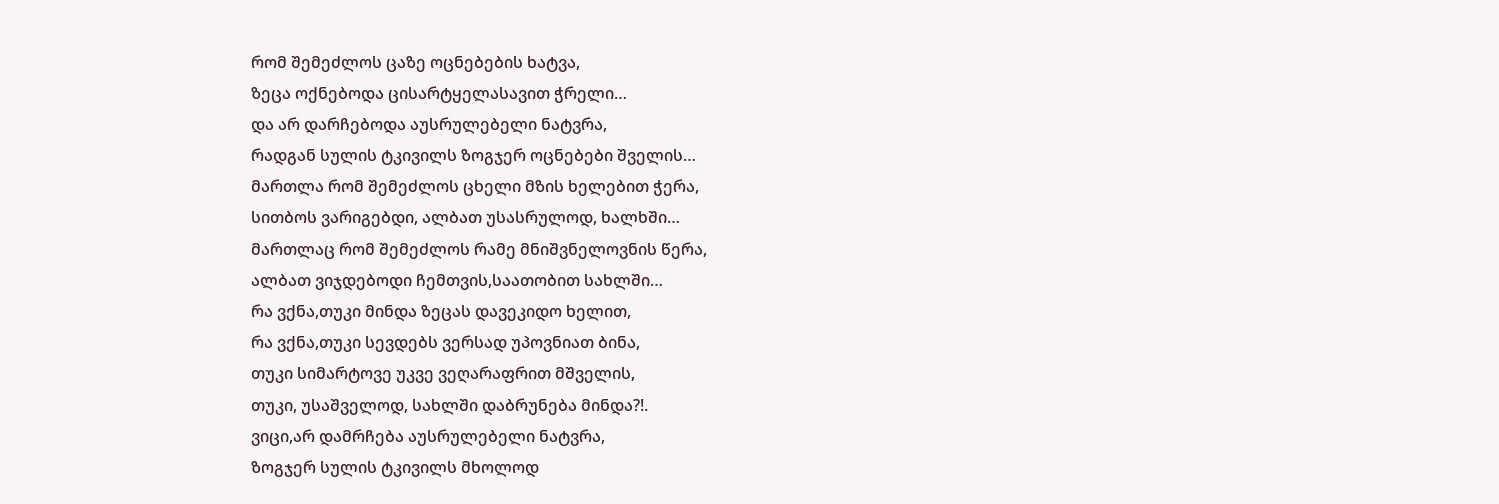რომ შემეძლოს ცაზე ოცნებების ხატვა,
ზეცა ოქნებოდა ცისარტყელასავით ჭრელი…
და არ დარჩებოდა აუსრულებელი ნატვრა,
რადგან სულის ტკივილს ზოგჯერ ოცნებები შველის…
მართლა რომ შემეძლოს ცხელი მზის ხელებით ჭერა,
სითბოს ვარიგებდი, ალბათ უსასრულოდ, ხალხში…
მართლაც რომ შემეძლოს რამე მნიშვნელოვნის წერა,
ალბათ ვიჯდებოდი ჩემთვის,საათობით სახლში…
რა ვქნა,თუკი მინდა ზეცას დავეკიდო ხელით,
რა ვქნა,თუკი სევდებს ვერსად უპოვნიათ ბინა,
თუკი სიმარტოვე უკვე ვეღარაფრით მშველის,
თუკი, უსაშველოდ, სახლში დაბრუნება მინდა?!.
ვიცი,არ დამრჩება აუსრულებელი ნატვრა,
ზოგჯერ სულის ტკივილს მხოლოდ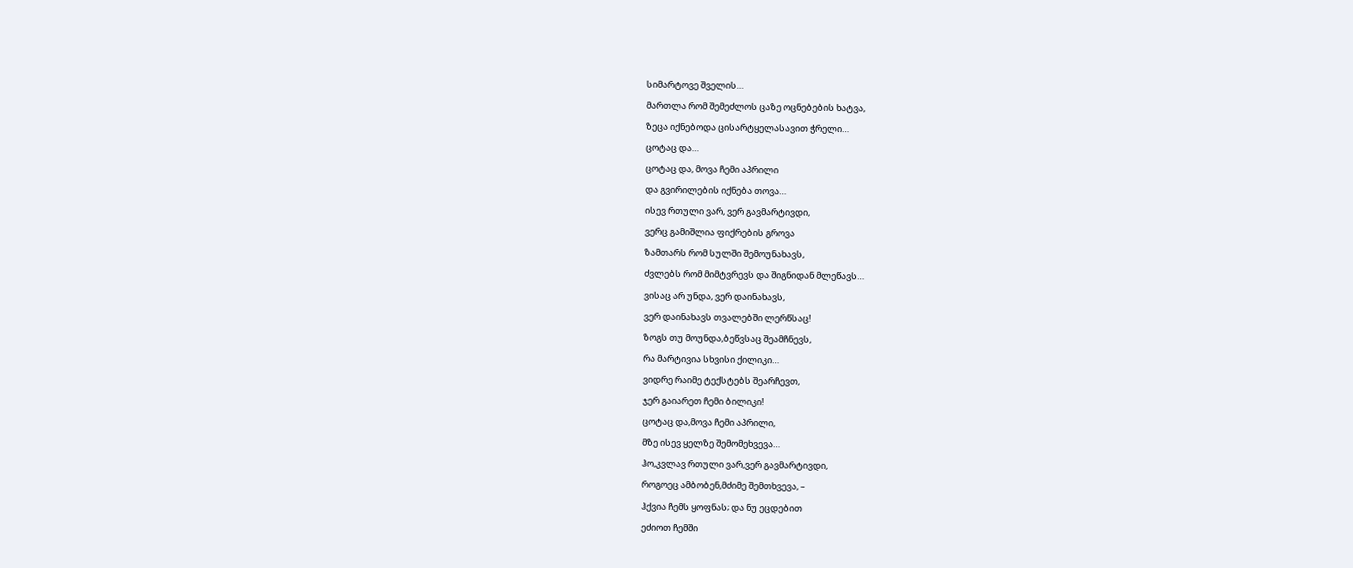სიმარტოვე შველის…
მართლა რომ შემეძლოს ცაზე ოცნებების ხატვა,
ზეცა იქნებოდა ცისარტყელასავით ჭრელი…
ცოტაც და…
ცოტაც და, მოვა ჩემი აპრილი
და გვირილების იქნება თოვა…
ისევ რთული ვარ, ვერ გავმარტივდი,
ვერც გამიშლია ფიქრების გროვა
ზამთარს რომ სულში შემოუნახავს,
ძვლებს რომ მიმტვრევს და შიგნიდან მლეწავს…
ვისაც არ უნდა, ვერ დაინახავს,
ვერ დაინახავს თვალებში ლერწსაც!
ზოგს თუ მოუნდა,ბეწვსაც შეამჩნევს,
რა მარტივია სხვისი ქილიკი…
ვიდრე რაიმე ტექსტებს შეარჩევთ,
ჯერ გაიარეთ ჩემი ბილიკი!
ცოტაც და,მოვა ჩემი აპრილი,
მზე ისევ ყელზე შემომეხვევა…
ჰო,კვლავ რთული ვარ,ვერ გავმარტივდი,
როგოეც ამბობენ,მძიმე შემთხვევა, –
ჰქვია ჩემს ყოფნას; და ნუ ეცდებით
ეძიოთ ჩემში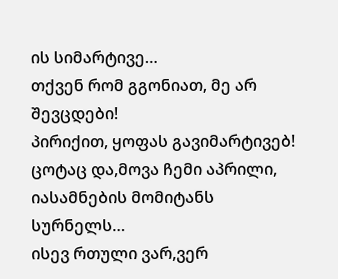ის სიმარტივე…
თქვენ რომ გგონიათ, მე არ შევცდები!
პირიქით, ყოფას გავიმარტივებ!
ცოტაც და,მოვა ჩემი აპრილი,
იასამნების მომიტანს სურნელს…
ისევ რთული ვარ,ვერ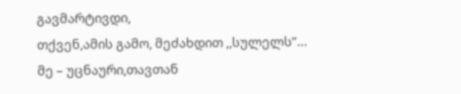გავმარტივდი,
თქვენ,ამის გამო, მეძახდით ,,სულელს”…
მე – უცნაური,თავთან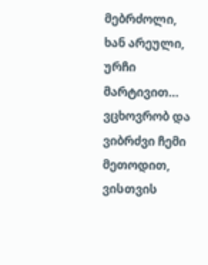მებრძოლი,
ხან არეული, ურჩი მარტივით…
ვცხოვრობ და ვიბრძვი ჩემი მეთოდით,
ვისთვის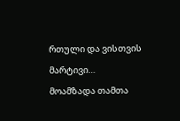რთული და ვისთვის მარტივი…
მოამზადა თამთა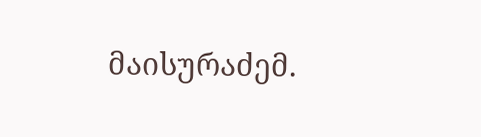მაისურაძემ.